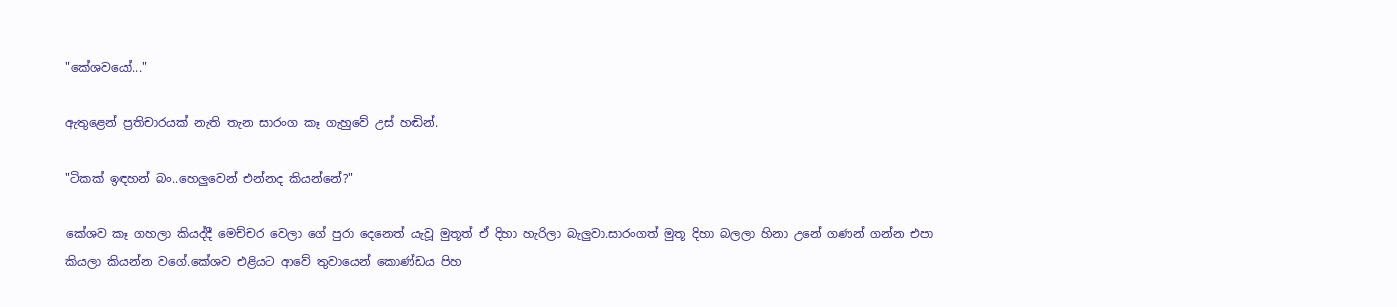"කේශවයෝ..."

ඇතුළෙන් ප්‍රතිචාරයක් නැති තැන සාරංග කෑ ගැහුවේ උස් හඬින්.

"ටිකක් ඉඳහන් බං..හෙලුවෙන් එන්නද කියන්නේ?"

කේශව කෑ ගහලා කියද්දී මෙච්චර වෙලා ගේ පුරා දෙනෙත් යැවූ මුතූත් ඒ දිහා හැරිලා බැලුවා.සාරංගත් මුතූ දිහා බලලා හිනා උනේ ගණන් ගන්න එපා කියලා කියන්න වගේ.කේශව එළියට ආවේ තුවායෙන් කොණ්ඩය පිහ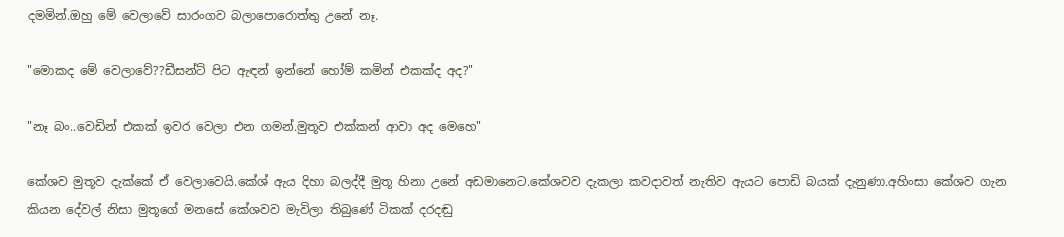දමමින්.ඔහු මේ වෙලාවේ සාරංගව බලාපොරොත්තු උනේ නෑ.

"මොකද මේ වෙලාවේ??ඩීසන්ට් පිට ඇඳන් ඉන්නේ හෝම් කමින් එකක්ද අද?"

"නෑ බං..වෙඩින් එකක් ඉවර වෙලා එන ගමන්.මුතූව එක්කන් ආවා අද මෙහෙ"

කේශව මුතූව දැක්කේ ඒ වෙලාවෙයි.කේශ් ඇය දිහා බලද්දී මුතූ හිනා උනේ අඩමානෙට.කේශවව දැකලා කවදාවත් නැතිව ඇයට පොඩි බයක් දැනුණා.අහිංසා කේශව ගැන කියන දේවල් නිසා මුතූගේ මනසේ කේශවව මැවිලා තිබුණේ ටිකක් දරදඬු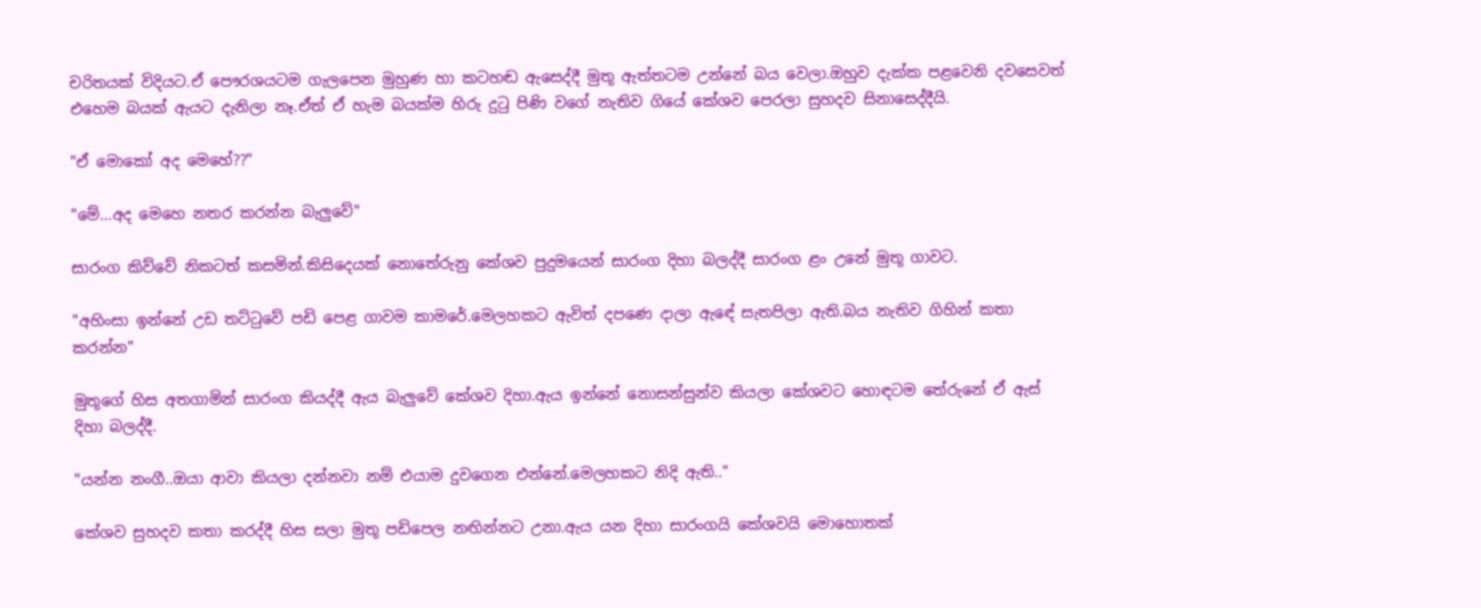චරිතයක් විදියට.ඒ පෞරශයටම ගැලපෙන මුහුණ හා කටහඬ ඇසෙද්දී මුතූ ඇත්තටම උන්නේ බය වෙලා.ඔහුව දැක්ක පළවෙනි දවසෙවත් එහෙම බයක් ඇයට දැනිලා නෑ.ඒත් ඒ හැම බයක්ම හිරු දුටු පිණි වගේ නැතිව ගියේ කේශව පෙරලා සුහදව සිනාසෙද්දීයි.

"ඒ මොකෝ අද මෙහේ??"

"මේ...අද මෙහෙ නතර කරන්න බැලුවේ"

සාරංග කිව්වේ නිකටත් කසමින්.කිසිදෙයක් නොතේරුනු කේශව පුදුමයෙන් සාරංග දිහා බලද්දී සාරංග ළං උනේ මුතූ ගාවට.

"අහිංසා ඉන්නේ උඩ තට්ටුවේ පඩි පෙළ ගාවම කාමරේ.මෙලහකට ඇවිත් දපණෙ දාලා ඇඳේ සැතපිලා ඇති.බය නැතිව ගිහින් කතා කරන්න"

මුතූගේ හිස අතගාමින් සාරංග කියද්දී ඇය බැලුවේ කේශව දිහා.ඇය ඉන්නේ නොසන්සුන්ව කියලා කේශවට හොඳටම තේරුනේ ඒ ඇස් දිහා බලද්දී.

"යන්න නංගී..ඔයා ආවා කියලා දන්නවා නම් එයාම දුවගෙන එන්නේ.මෙලහකට නිදි ඇති.."

කේශව සුහදව කතා කරද්දී හිස සලා මුතූ පඩිපෙල නඟින්නට උනා.ඇය යන දිහා සාරංගයි කේශවයි මොහොතක්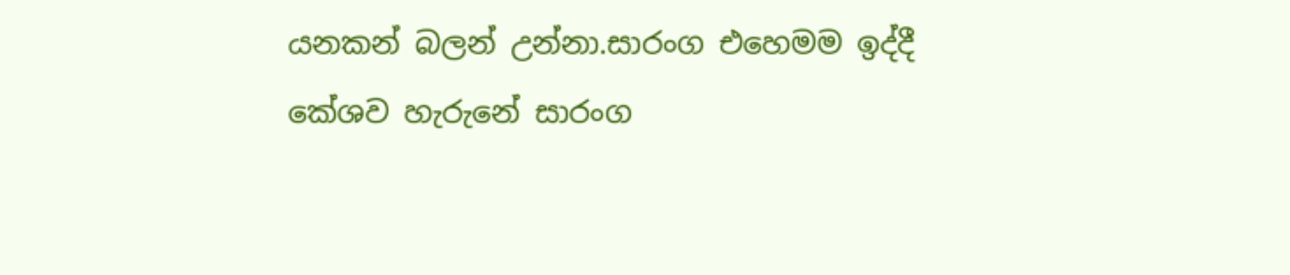යනකන් බලන් උන්නා.සාරංග එහෙමම ඉද්දී කේශව හැරුනේ සාරංග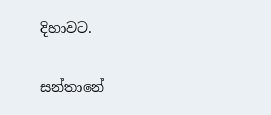දිහාවට.

සන්තානේ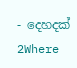- දෙහදක් 2Where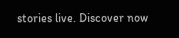stories live. Discover now